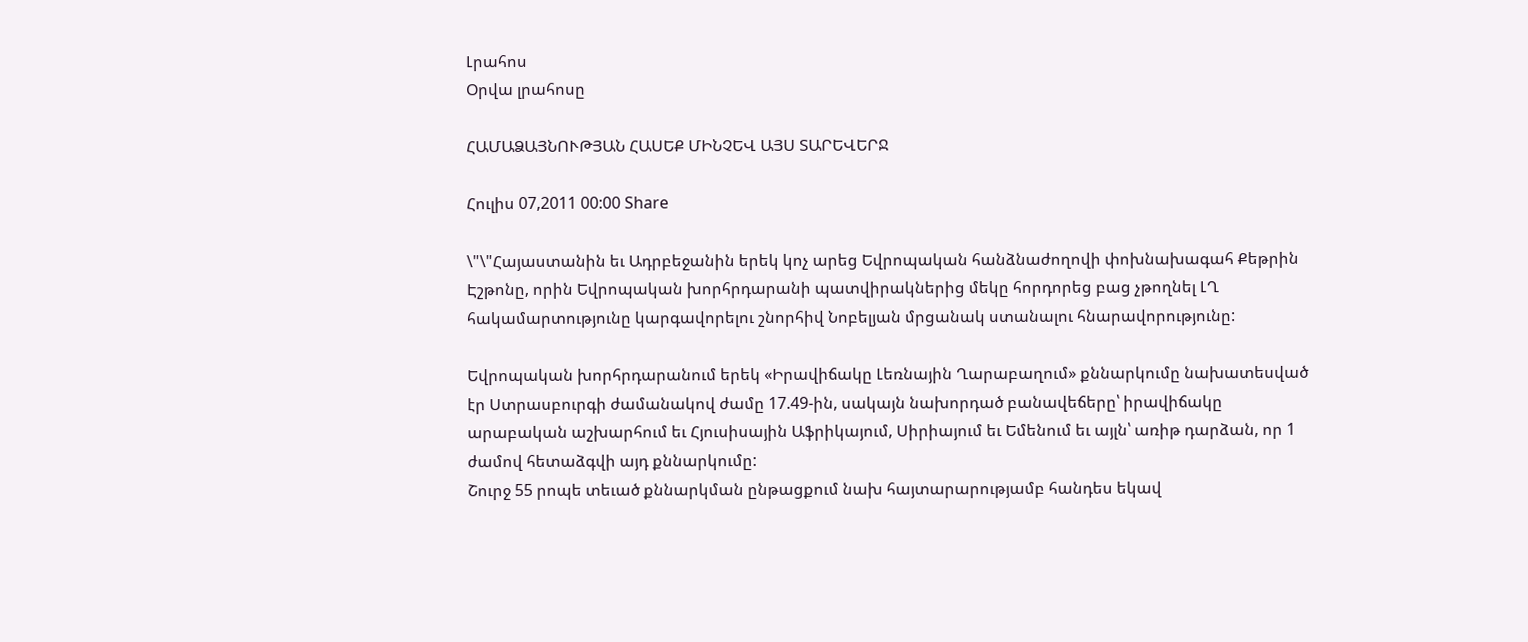Լրահոս
Օրվա լրահոսը

ՀԱՄԱՁԱՅՆՈՒԹՅԱՆ ՀԱՍԵՔ ՄԻՆՉԵՎ ԱՅՍ ՏԱՐԵՎԵՐՋ

Հուլիս 07,2011 00:00 Share

\"\"Հայաստանին եւ Ադրբեջանին երեկ կոչ արեց Եվրոպական հանձնաժողովի փոխնախագահ Քեթրին Էշթոնը, որին Եվրոպական խորհրդարանի պատվիրակներից մեկը հորդորեց բաց չթողնել ԼՂ հակամարտությունը կարգավորելու շնորհիվ Նոբելյան մրցանակ ստանալու հնարավորությունը:

Եվրոպական խորհրդարանում երեկ «Իրավիճակը Լեռնային Ղարաբաղում» քննարկումը նախատեսված էր Ստրասբուրգի ժամանակով ժամը 17.49-ին, սակայն նախորդած բանավեճերը՝ իրավիճակը արաբական աշխարհում եւ Հյուսիսային Աֆրիկայում, Սիրիայում եւ Եմենում եւ այլն՝ առիթ դարձան, որ 1 ժամով հետաձգվի այդ քննարկումը:
Շուրջ 55 րոպե տեւած քննարկման ընթացքում նախ հայտարարությամբ հանդես եկավ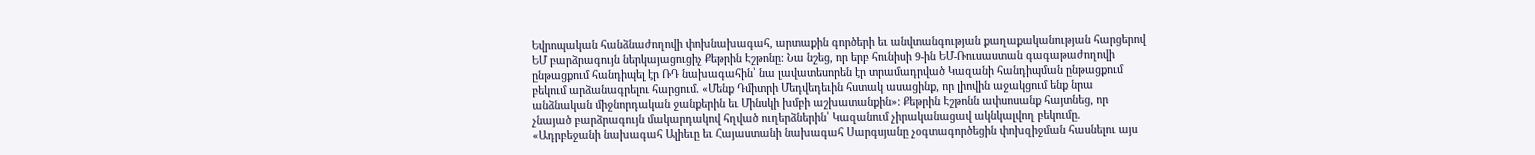Եվրոպական հանձնաժողովի փոխնախագահ, արտաքին գործերի եւ անվտանգության քաղաքականության հարցերով ԵՄ բարձրագույն ներկայացուցիչ Քեթրին Էշթոնը: Նա նշեց, որ երբ հունիսի 9-ին ԵՄ-Ռուսաստան գագաթաժողովի ընթացքում հանդիպել էր ՌԴ նախագահին՝ նա լավատեսորեն էր տրամադրված Կազանի հանդիպման ընթացքում բեկում արձանագրելու հարցում. «Մենք Դմիտրի Մեդվեդեւին հստակ ասացինք, որ լիովին աջակցում ենք նրա անձնական միջնորդական ջանքերին եւ Մինսկի խմբի աշխատանքին»: Քեթրին Էշթոնն ափսոսանք հայտնեց, որ չնայած բարձրագույն մակարդակով հղված ուղերձներին՝ Կազանում չիրականացավ ակնկալվող բեկումը. «Ադրբեջանի նախագահ Ալիեւը եւ Հայաստանի նախագահ Սարգսյանը չօգտագործեցին փոխզիջման հասնելու այս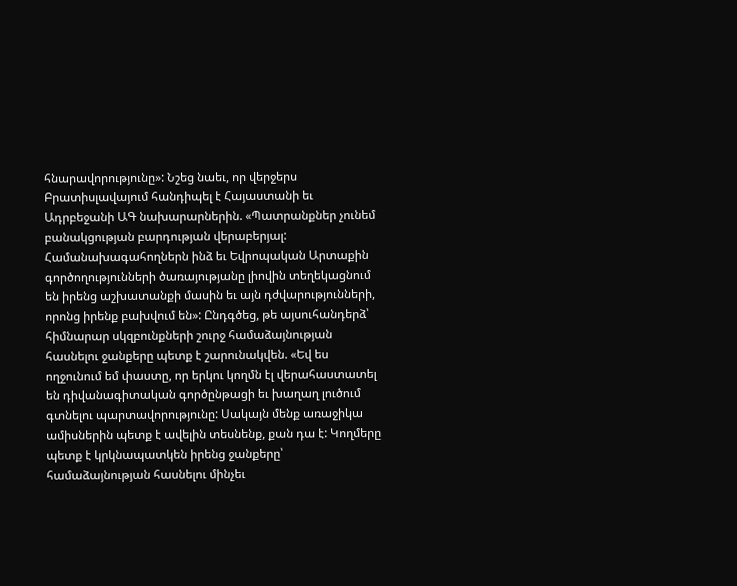հնարավորությունը»: Նշեց նաեւ, որ վերջերս Բրատիսլավայում հանդիպել է Հայաստանի եւ Ադրբեջանի ԱԳ նախարարներին. «Պատրանքներ չունեմ բանակցության բարդության վերաբերյալ: Համանախագահողներն ինձ եւ Եվրոպական Արտաքին գործողությունների ծառայությանը լիովին տեղեկացնում են իրենց աշխատանքի մասին եւ այն դժվարությունների, որոնց իրենք բախվում են»: Ընդգծեց, թե այսուհանդերձ՝ հիմնարար սկզբունքների շուրջ համաձայնության հասնելու ջանքերը պետք է շարունակվեն. «Եվ ես ողջունում եմ փաստը, որ երկու կողմն էլ վերահաստատել են դիվանագիտական գործընթացի եւ խաղաղ լուծում գտնելու պարտավորությունը: Սակայն մենք առաջիկա ամիսներին պետք է ավելին տեսնենք, քան դա է: Կողմերը պետք է կրկնապատկեն իրենց ջանքերը՝ համաձայնության հասնելու մինչեւ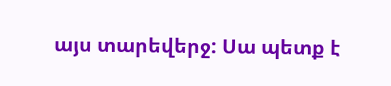այս տարեվերջ: Սա պետք է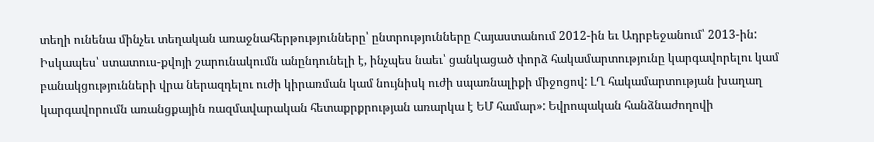տեղի ունենա մինչեւ տեղական առաջնահերթությունները՝ ընտրությունները Հայաստանում 2012-ին եւ Ադրբեջանում՝ 2013-ին: Իսկապես՝ ստատուս-քվոյի շարունակումն անընդունելի է, ինչպես նաեւ՝ ցանկացած փորձ հակամարտությունը կարգավորելու կամ բանակցությունների վրա ներազդելու ուժի կիրառման կամ նույնիսկ ուժի սպառնալիքի միջոցով: ԼՂ հակամարտության խաղաղ կարգավորումն առանցքային ռազմավարական հետաքրքրության առարկա է ԵՄ համար»: Եվրոպական հանձնաժողովի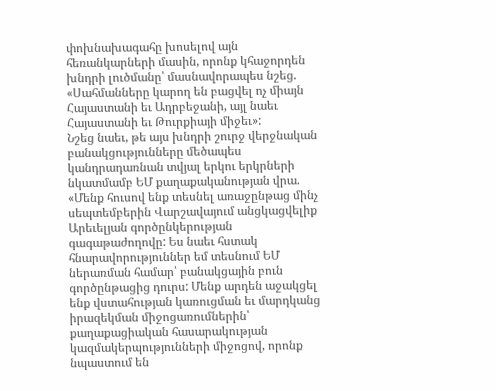փոխնախագահը խոսելով այն հեռանկարների մասին, որոնք կհաջորդեն խնդրի լուծմանը՝ մասնավորապես նշեց. «Սահմանները կարող են բացվել ոչ միայն Հայաստանի եւ Ադրբեջանի, այլ նաեւ Հայաստանի եւ Թուրքիայի միջեւ»:
Նշեց նաեւ, թե այս խնդրի շուրջ վերջնական բանակցությունները մեծապես կանդրադառնան տվյալ երկու երկրների նկատմամբ ԵՄ քաղաքականության վրա. «Մենք հուսով ենք տեսնել առաջընթաց մինչ սեպտեմբերին Վարշավայում անցկացվելիք Արեւելյան գործընկերության գագաթաժողովը: Ես նաեւ հստակ հնարավորություններ եմ տեսնում ԵՄ ներառման համար՝ բանակցային բուն գործընթացից դուրս: Մենք արդեն աջակցել ենք վստահության կառուցման եւ մարդկանց իրազեկման միջոցառումներին՝ քաղաքացիական հասարակության կազմակերպությունների միջոցով, որոնք նպաստում են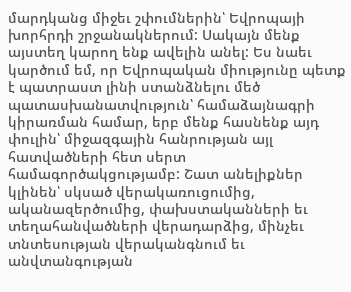մարդկանց միջեւ շփումներին՝ Եվրոպայի խորհրդի շրջանակներում: Սակայն մենք այստեղ կարող ենք ավելին անել: Ես նաեւ կարծում եմ, որ Եվրոպական միությունը պետք է պատրաստ լինի ստանձնելու մեծ պատասխանատվություն՝ համաձայնագրի կիրառման համար, երբ մենք հասնենք այդ փուլին՝ միջազգային հանրության այլ հատվածների հետ սերտ համագործակցությամբ: Շատ անելիքներ կլինեն՝ սկսած վերակառուցումից, ականազերծումից, փախստականների եւ տեղահանվածների վերադարձից, մինչեւ տնտեսության վերականգնում եւ անվտանգության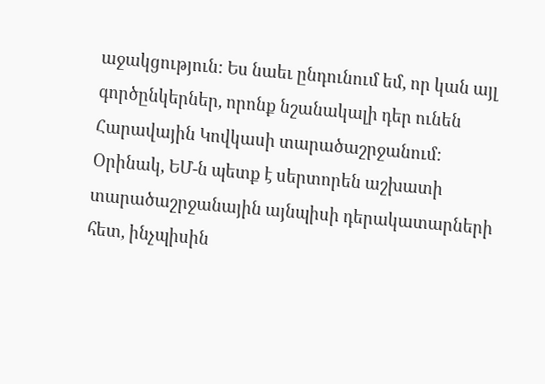աջակցություն: Ես նաեւ ընդունում եմ, որ կան այլ գործընկերներ, որոնք նշանակալի դեր ունեն Հարավային Կովկասի տարածաշրջանում: Օրինակ, ԵՄ-ն պետք է սերտորեն աշխատի տարածաշրջանային այնպիսի դերակատարների հետ, ինչպիսին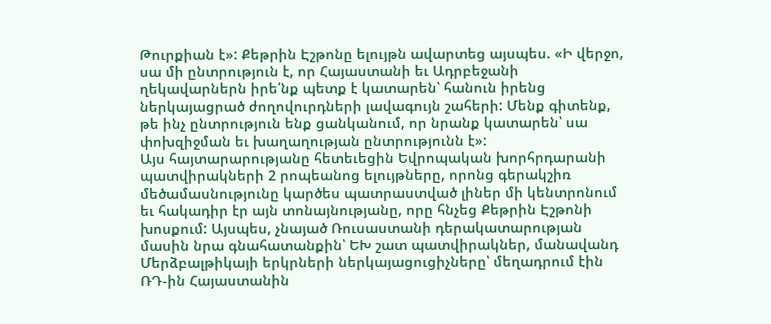Թուրքիան է»: Քեթրին Էշթոնը ելույթն ավարտեց այսպես. «Ի վերջո, սա մի ընտրություն է, որ Հայաստանի եւ Ադրբեջանի ղեկավարներն իրե՛նք պետք է կատարեն՝ հանուն իրենց ներկայացրած ժողովուրդների լավագույն շահերի: Մենք գիտենք, թե ինչ ընտրություն ենք ցանկանում, որ նրանք կատարեն՝ սա փոխզիջման եւ խաղաղության ընտրությունն է»:
Այս հայտարարությանը հետեւեցին Եվրոպական խորհրդարանի պատվիրակների 2 րոպեանոց ելույթները, որոնց գերակշիռ մեծամասնությունը կարծես պատրաստված լիներ մի կենտրոնում եւ հակադիր էր այն տոնայնությանը, որը հնչեց Քեթրին Էշթոնի խոսքում: Այսպես, չնայած Ռուսաստանի դերակատարության մասին նրա գնահատանքին՝ ԵԽ շատ պատվիրակներ, մանավանդ Մերձբալթիկայի երկրների ներկայացուցիչները՝ մեղադրում էին ՌԴ-ին Հայաստանին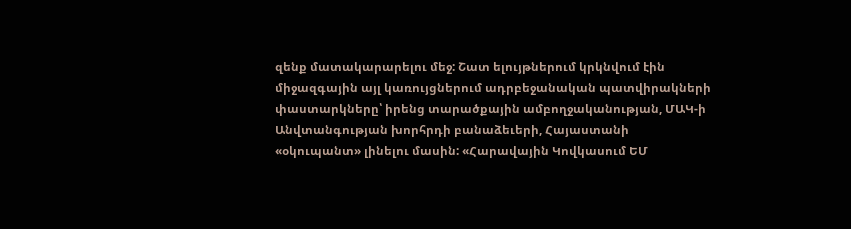զենք մատակարարելու մեջ: Շատ ելույթներում կրկնվում էին միջազգային այլ կառույցներում ադրբեջանական պատվիրակների փաստարկները՝ իրենց տարածքային ամբողջականության, ՄԱԿ-ի Անվտանգության խորհրդի բանաձեւերի, Հայաստանի «օկուպանտ» լինելու մասին: «Հարավային Կովկասում ԵՄ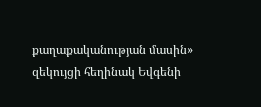քաղաքականության մասին» զեկույցի հեղինակ Եվգենի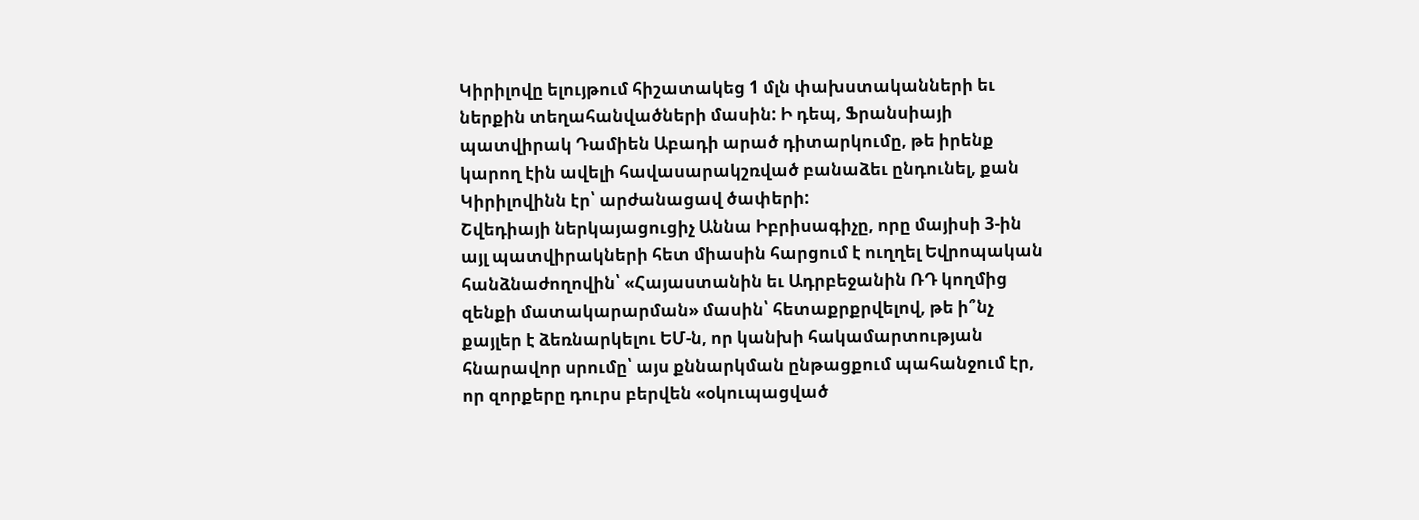Կիրիլովը ելույթում հիշատակեց 1 մլն փախստականների եւ ներքին տեղահանվածների մասին: Ի դեպ, Ֆրանսիայի պատվիրակ Դամիեն Աբադի արած դիտարկումը, թե իրենք կարող էին ավելի հավասարակշռված բանաձեւ ընդունել, քան Կիրիլովինն էր՝ արժանացավ ծափերի:
Շվեդիայի ներկայացուցիչ Աննա Իբրիսագիչը, որը մայիսի 3-ին այլ պատվիրակների հետ միասին հարցում է ուղղել Եվրոպական հանձնաժողովին՝ «Հայաստանին եւ Ադրբեջանին ՌԴ կողմից զենքի մատակարարման» մասին՝ հետաքրքրվելով, թե ի՞նչ քայլեր է ձեռնարկելու ԵՄ-ն, որ կանխի հակամարտության հնարավոր սրումը՝ այս քննարկման ընթացքում պահանջում էր, որ զորքերը դուրս բերվեն «օկուպացված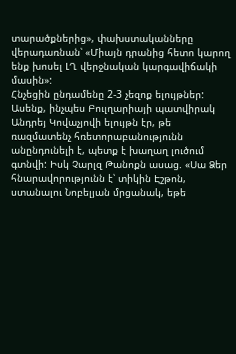տարածքներից», փախստականները վերադառնան՝ «Միայն դրանից հետո կարող ենք խոսել ԼՂ վերջնական կարգավիճակի մասին»:
Հնչեցին ընդամենը 2-3 չեզոք ելույթներ: Ասենք, ինչպես Բուլղարիայի պատվիրակ Անդրեյ Կովաչյովի ելույթն էր, թե ռազմատենչ հռետորաբանությունն անընդունելի է, պետք է խաղաղ լուծում գտնվի: Իսկ Չարլզ Թանոքն ասաց. «Սա Ձեր հնարավորությունն է՝ տիկին Էշթոն, ստանալու Նոբելյան մրցանակ, եթե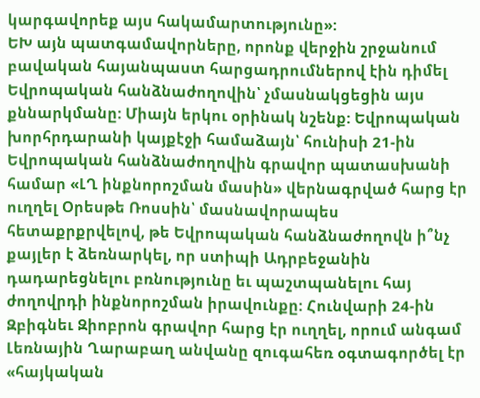կարգավորեք այս հակամարտությունը»:
ԵԽ այն պատգամավորները, որոնք վերջին շրջանում բավական հայանպաստ հարցադրումներով էին դիմել Եվրոպական հանձնաժողովին՝ չմասնակցեցին այս քննարկմանը: Միայն երկու օրինակ նշենք: Եվրոպական խորհրդարանի կայքէջի համաձայն՝ հունիսի 21-ին Եվրոպական հանձնաժողովին գրավոր պատասխանի համար «ԼՂ ինքնորոշման մասին» վերնագրված հարց էր ուղղել Օրեսթե Ռոսսին՝ մասնավորապես հետաքրքրվելով, թե Եվրոպական հանձնաժողովն ի՞նչ քայլեր է ձեռնարկել, որ ստիպի Ադրբեջանին դադարեցնելու բռնությունը եւ պաշտպանելու հայ ժողովրդի ինքնորոշման իրավունքը: Հունվարի 24-ին Զբիգնեւ Զիոբրոն գրավոր հարց էր ուղղել, որում անգամ Լեռնային Ղարաբաղ անվանը զուգահեռ օգտագործել էր «հայկական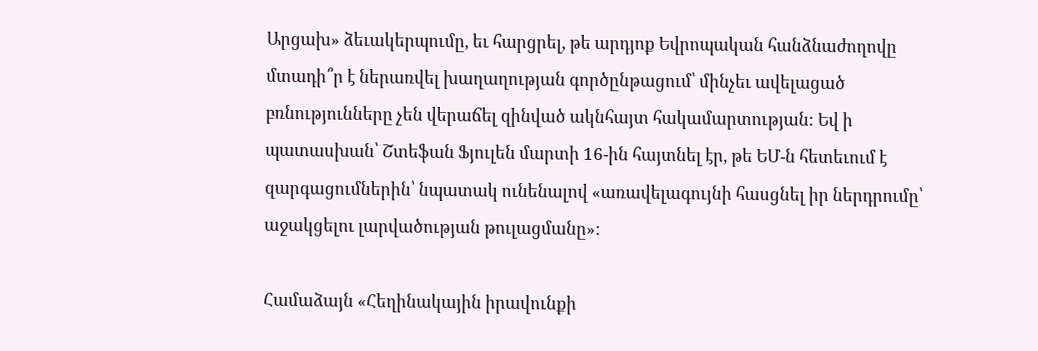Արցախ» ձեւակերպումը, եւ հարցրել, թե արդյոք Եվրոպական հանձնաժողովը մտադի՞ր է ներառվել խաղաղության գործընթացում՝ մինչեւ ավելացած բռնությունները չեն վերաճել զինված ակնհայտ հակամարտության: Եվ ի պատասխան՝ Շտեֆան Ֆյուլեն մարտի 16-ին հայտնել էր, թե ԵՄ-ն հետեւում է զարգացումներին՝ նպատակ ունենալով «առավելագույնի հասցնել իր ներդրումը՝ աջակցելու լարվածության թուլացմանը»:

Համաձայն «Հեղինակային իրավունքի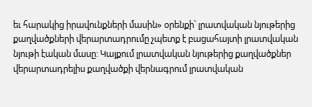եւ հարակից իրավունքների մասին» օրենքի՝ լրատվական նյութերից քաղվածքների վերարտադրումը չպետք է բացահայտի լրատվական նյութի էական մասը: Կայքում լրատվական նյութերից քաղվածքներ վերարտադրելիս քաղվածքի վերնագրում լրատվական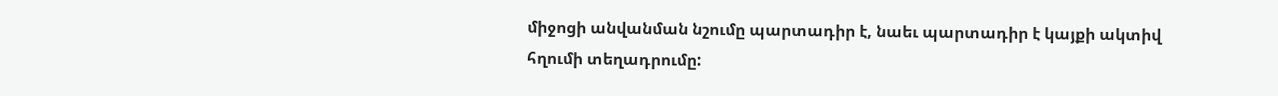միջոցի անվանման նշումը պարտադիր է, նաեւ պարտադիր է կայքի ակտիվ հղումի տեղադրումը: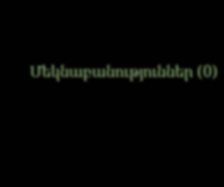Մեկնաբանություններ (0)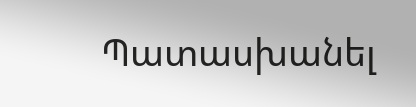Պատասխանել